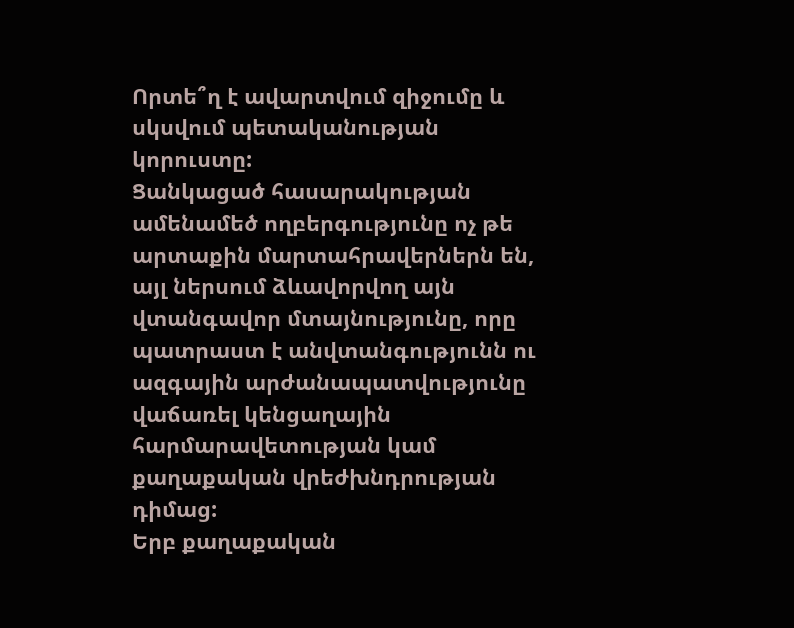Որտե՞ղ է ավարտվում զիջումը և սկսվում պետականության կորուստը:
Ցանկացած հասարակության ամենամեծ ողբերգությունը ոչ թե արտաքին մարտահրավերներն են, այլ ներսում ձևավորվող այն վտանգավոր մտայնությունը, որը պատրաստ է անվտանգությունն ու ազգային արժանապատվությունը վաճառել կենցաղային հարմարավետության կամ քաղաքական վրեժխնդրության դիմաց:
Երբ քաղաքական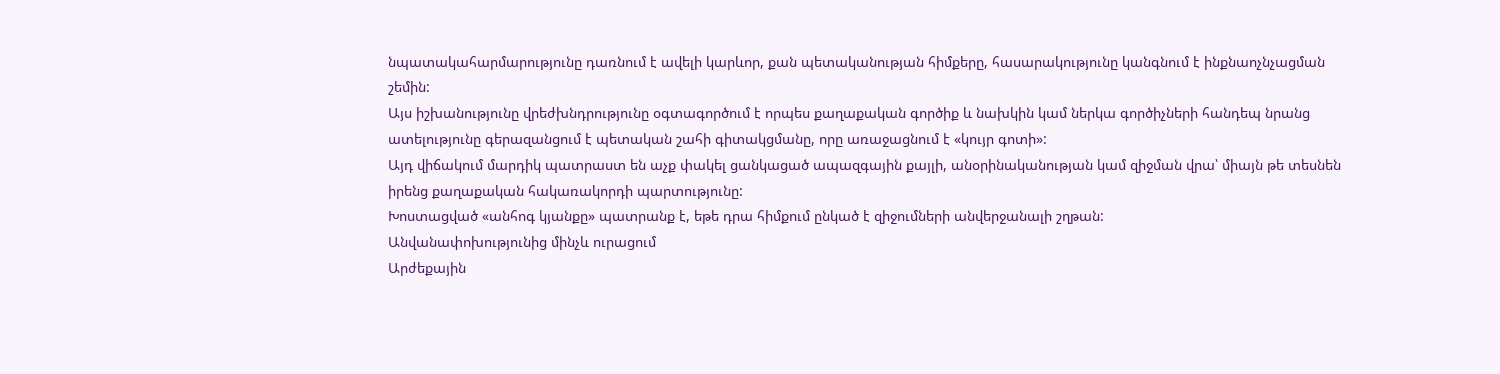նպատակահարմարությունը դառնում է ավելի կարևոր, քան պետականության հիմքերը, հասարակությունը կանգնում է ինքնաոչնչացման շեմին:
Այս իշխանությունը վրեժխնդրությունը օգտագործում է որպես քաղաքական գործիք և նախկին կամ ներկա գործիչների հանդեպ նրանց ատելությունը գերազանցում է պետական շահի գիտակցմանը, որը առաջացնում է «կույր գոտի»:
Այդ վիճակում մարդիկ պատրաստ են աչք փակել ցանկացած ապազգային քայլի, անօրինականության կամ զիջման վրա՝ միայն թե տեսնեն իրենց քաղաքական հակառակորդի պարտությունը:
Խոստացված «անհոգ կյանքը» պատրանք է, եթե դրա հիմքում ընկած է զիջումների անվերջանալի շղթան:
Անվանափոխությունից մինչև ուրացում
Արժեքային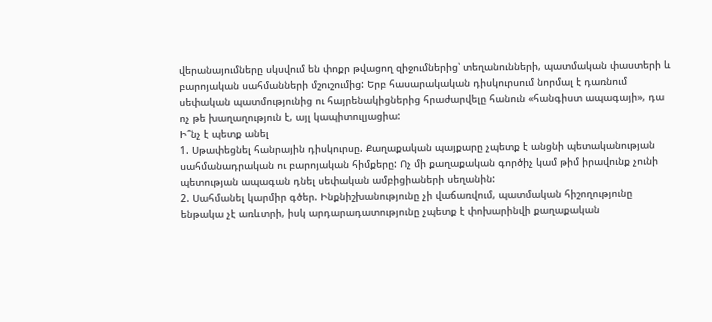վերանայումները սկսվում են փոքր թվացող զիջումներից՝ տեղանունների, պատմական փաստերի և բարոյական սահմանների մշուշումից: Երբ հասարակական դիսկուրսում նորմալ է դառնում սեփական պատմությունից ու հայրենակիցներից հրաժարվելը հանուն «հանգիստ ապագայի», դա ոչ թե խաղաղություն է, այլ կապիտուլյացիա:
Ի՞նչ է պետք անել
1. Սթափեցնել հանրային դիսկուրսը. Քաղաքական պայքարը չպետք է անցնի պետականության սահմանադրական ու բարոյական հիմքերը: Ոչ մի քաղաքական գործիչ կամ թիմ իրավունք չունի պետության ապագան դնել սեփական ամբիցիաների սեղանին:
2. Սահմանել կարմիր գծեր. Ինքնիշխանությունը չի վաճառվում, պատմական հիշողությունը ենթակա չէ առևտրի, իսկ արդարադատությունը չպետք է փոխարինվի քաղաքական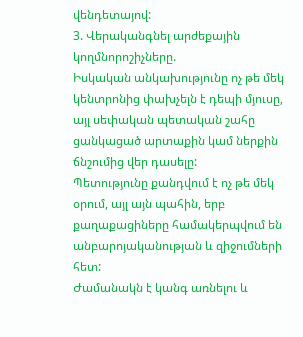վենդետայով:
3. Վերականգնել արժեքային կողմնորոշիչները.
Իսկական անկախությունը ոչ թե մեկ կենտրոնից փախչելն է դեպի մյուսը, այլ սեփական պետական շահը ցանկացած արտաքին կամ ներքին ճնշումից վեր դասելը:
Պետությունը քանդվում է ոչ թե մեկ օրում, այլ այն պահին, երբ քաղաքացիները համակերպվում են անբարոյականության և զիջումների հետ:
Ժամանակն է կանգ առնելու և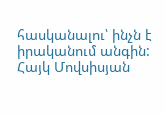հասկանալու՝ ինչն է իրականում անգին:
Հայկ Մովսիսյան